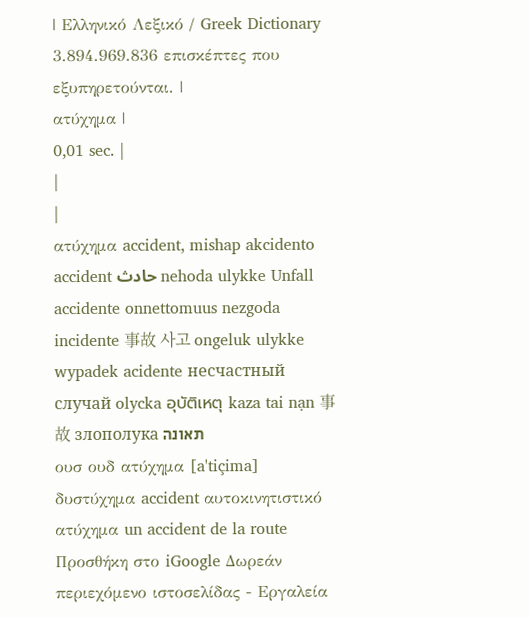| Ελληνικό Λεξικό / Greek Dictionary 3.894.969.836 επισκέπτες που εξυπηρετούνται. |
ατύχημα |
0,01 sec. |
|
|
ατύχημα accident, mishap akcidento accident حادث nehoda ulykke Unfall accidente onnettomuus nezgoda incidente 事故 사고 ongeluk ulykke wypadek acidente несчастный случай olycka อุบัติเหตุ kaza tai nạn 事故 злополука תאונה
ουσ ουδ ατύχημα [a'tiçima] δυστύχημα accident αυτοκινητιστικό ατύχημα un accident de la route Προσθήκη στο iGoogle Δωρεάν περιεχόμενο ιστοσελίδας - Εργαλεία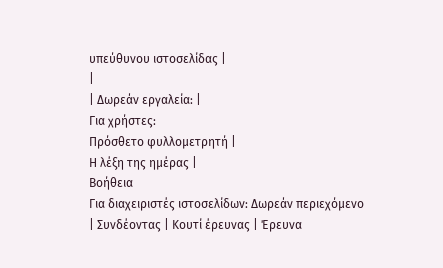υπεύθυνου ιστοσελίδας |
|
| Δωρεάν εργαλεία: |
Για χρήστες:
Πρόσθετο φυλλομετρητή |
Η λέξη της ημέρας |
Βοήθεια
Για διαχειριστές ιστοσελίδων: Δωρεάν περιεχόμενο | Συνδέοντας | Κουτί έρευνας | Έρευνα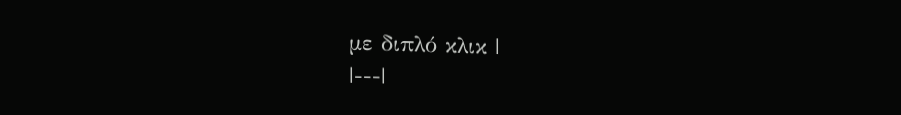με διπλό κλικ |
|---|